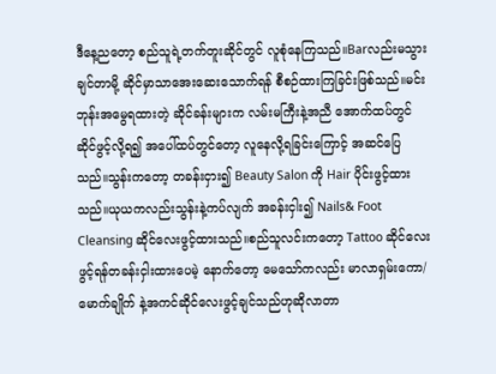ဒီနေ့ညတော့ စည်သူရဲ့တက်တူးဆိုင်တွင် လူစုံနေကြသည်။Barလည်းမသွားချင်တာမို့ ဆိုင်မှာသာအေးဆေးသောက်ရန် စီစဉ်ထားကြခြင်းဖြစ်သည်။မင်းဘုန်းအမွေရထားတဲ့ ဆိုင်ခန်းများက လမ်းမကြီးနဲ့အညီ အောက်ထပ်တွင်ဆိုင်ဖွင့်လို့ရ၍ အပေါ်ထပ်တွင်တော့ လူနေလို့ရခြင်းကြောင့် အဆင်ပြေသည်။သွန်းကတော့ တခန်းငှား၍ Beauty Salon ကို Hair ပိုင်းဖွင့်ထားသည်။ယုယကလည်းသွန်းနဲ့ကပ်လျက် အခန်းငှါး၍ Nails& Foot Cleansing ဆိုင်လေးဖွင့်ထားသည်။စည်သူလင်းကတော့ Tattoo ဆိုင်လေးဖွင့်ရန်တခန်းငှါးထားပေမဲ့ နောက်တော့ မေသော်ကလည်း မာလာရှမ်းကော/မောက်ချိုက် နဲ့အကင်ဆိုင်လေးဖွင့်ချင်သည်ဟုဆိုလာတာ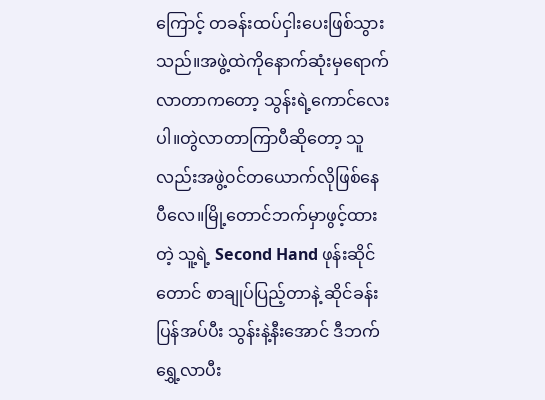ကြောင့် တခန်းထပ်ငှါးပေးဖြစ်သွားသည်။အဖွဲ့ထဲကိုနောက်ဆုံးမှရောက်လာတာကတော့ သွန်းရဲ့ကောင်လေးပါ။တွဲလာတာကြာပီဆိုတော့ သူလည်းအဖွဲ့၀င်တယောက်လိုဖြစ်နေပီလေ။မြို့တောင်ဘက်မှာဖွင့်ထားတဲ့ သူ့ရဲ့ Second Hand ဖုန်းဆိုင်တောင် စာချုပ်ပြည့်တာနဲ့ ဆိုင်ခန်းပြန်အပ်ပီး သွန်းနဲ့နီးအောင် ဒီဘက်ရွှေ့လာပီး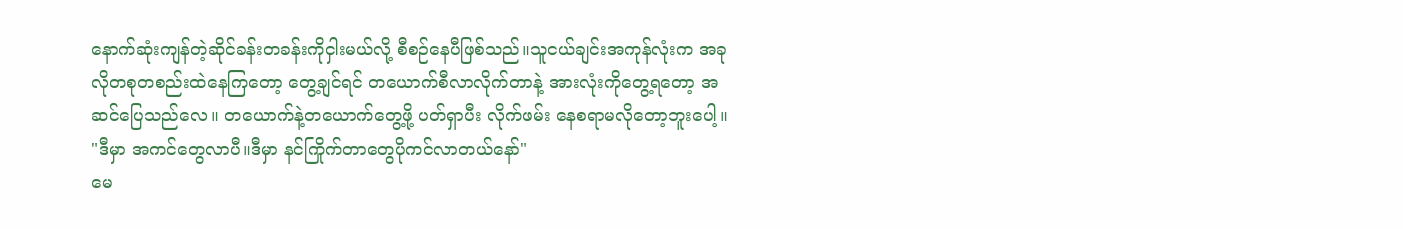နောက်ဆုံးကျန်တဲ့ဆိုင်ခန်းတခန်းကိုငှါးမယ်လို့ စီစဉ်နေပီဖြစ်သည်။သူငယ်ချင်းအကုန်လုံးက အခုလိုတစုတစည်းထဲနေကြတော့ တွေ့ချင်ရင် တယောက်စီလာလိုက်တာနဲ့ အားလုံးကိုတွေ့ရတော့ အဆင်ပြေသည်လေ။ တယောက်နဲ့တယောက်တွေ့ဖို့ ပတ်ရှာပီး လိုက်ဖမ်း နေစရာမလိုတော့ဘူးပေါ့။
"ဒီမှာ အကင်တွေလာပီ။ဒီမှာ နင်ကြိုက်တာတွေပိုကင်လာတယ်နော်"
မေ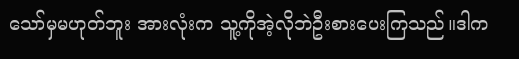သော်မှမဟုတ်ဘူး အားလုံးက သူ့ကိုအဲ့လိုဘဲဦးစားပေးကြသည်။ဒါက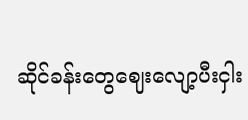ဆိုင်ခန်းတွေဈေးလျော့ပီးငှါး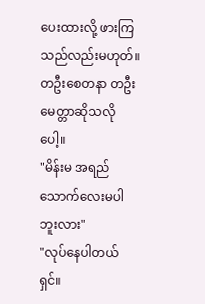ပေးထားလို့ ဖားကြသည်လည်းမဟုတ်။တဦးစေတနာ တဦးမေတ္တာဆိုသလိုပေါ့။
"မိန်းမ အရည်သောက်လေးမပါဘူးလား"
"လုပ်နေပါတယ်ရှင်။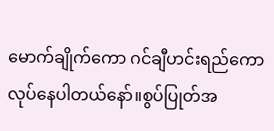မောက်ချိုက်ကော ဂင်ချီဟင်းရည်ကော လုပ်နေပါတယ်နော်။စွပ်ပြုတ်အ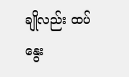ချိုလည်း ထပ်နွေး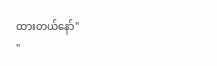ထားတယ်နော်"
"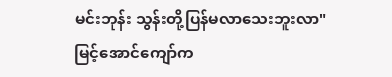မင်းဘုန်း သွန်းတို့ပြန်မလာသေးဘူးလာ"
မြင့်အောင်ကျော်က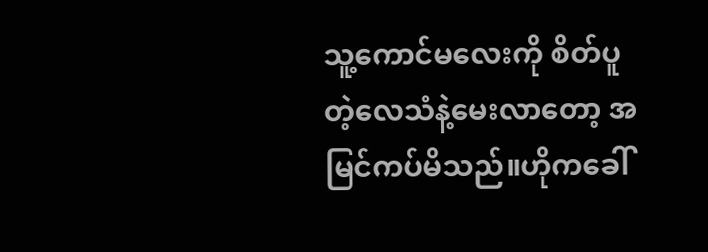သူ့ကောင်မလေးကို စိတ်ပူတဲ့လေသံနဲ့မေးလာတော့ အမြင်ကပ်မိသည်။ဟိုကခေါ်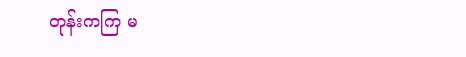တုန်းကကြ မ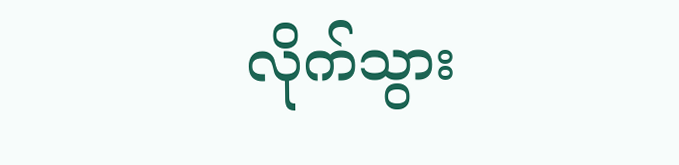လိုက်သွား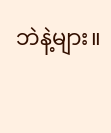ဘဲနဲ့များ။